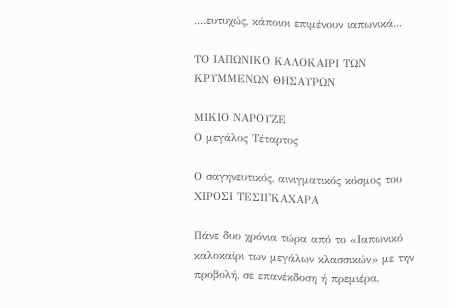....ευτυχώς, κάποιοι επιμένουν ιαπωνικά...

ΤΟ ΙΑΠΩΝΙΚΟ ΚΑΛΟΚΑΙΡΙ ΤΩΝ ΚΡΥΜΜΕΝΩΝ ΘΗΣΑΥΡΩΝ

ΜΙΚΙΟ ΝΑΡΟΥΖΕ
Ο μεγάλος Τέταρτος

Ο σαγηνευτικός, αινιγματικός κόσμος του
ΧΙΡΟΣΙ ΤΕΣΙΓΚΑΧΑΡΑ

Πάνε δυο χρόνια τώρα από το «Ιαπωνικό καλοκαίρι των μεγάλων κλασσικών» με την προβολή, σε επανέκδοση ή πρεμιέρα,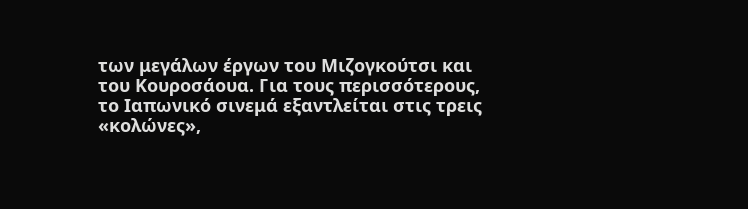των μεγάλων έργων του Μιζογκούτσι και του Κουροσάουα. Για τους περισσότερους, το Ιαπωνικό σινεμά εξαντλείται στις τρεις «κολώνες»,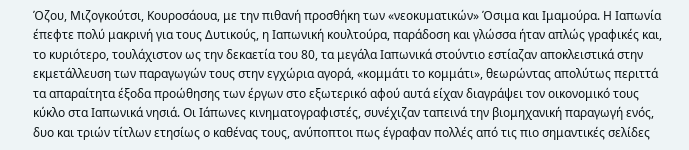Όζου, Μιζογκούτσι, Κουροσάουα, με την πιθανή προσθήκη των «νεοκυματικών» Όσιμα και Ιμαμούρα. Η Ιαπωνία έπεφτε πολύ μακρινή για τους Δυτικούς, η Ιαπωνική κουλτούρα, παράδοση και γλώσσα ήταν απλώς γραφικές και, το κυριότερο, τουλάχιστον ως την δεκαετία του 80, τα μεγάλα Ιαπωνικά στούντιο εστίαζαν αποκλειστικά στην εκμετάλλευση των παραγωγών τους στην εγχώρια αγορά, «κομμάτι το κομμάτι», θεωρώντας απολύτως περιττά τα απαραίτητα έξοδα προώθησης των έργων στο εξωτερικό αφού αυτά είχαν διαγράψει τον οικονομικό τους κύκλο στα Ιαπωνικά νησιά. Οι Ιάπωνες κινηματογραφιστές, συνέχιζαν ταπεινά την βιομηχανική παραγωγή ενός, δυο και τριών τίτλων ετησίως ο καθένας τους, ανύποπτοι πως έγραφαν πολλές από τις πιο σημαντικές σελίδες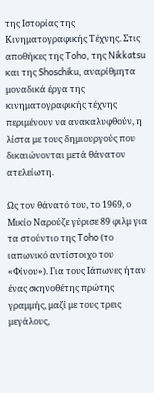της Ιστορίας της Κινηματογραφικής Τέχνης. Στις αποθήκες της Toho, της Nikkatsu και της Shoschiku, αναρίθμητα μοναδικά έργα της κινηματογραφικής τέχνης περιμένουν να ανακαλυφθούν, η λίστα με τους δημιουργούς που δικαιώνονται μετά θάνατον ατελείωτη.

Ως τον θάνατό του, το 1969, ο Μικίο Ναρούζε γύρισε 89 φιλμ για τα στούντιο της Toho (το ιαπωνικό αντίστοιχο του «Φίνου»). Για τους Ιάπωνες ήταν ένας σκηνοθέτης πρώτης γραμμής, μαζί με τους τρεις μεγάλους,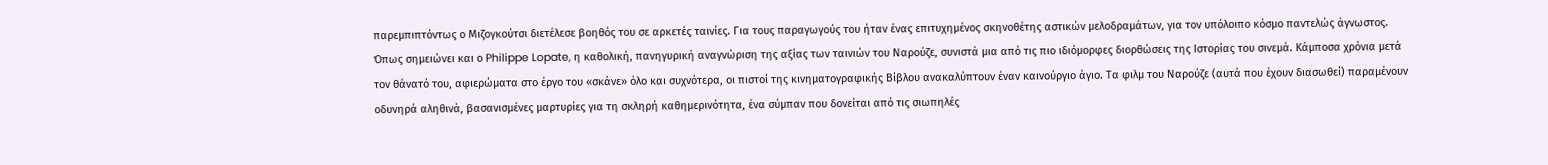παρεμπιπτόντως ο Μιζογκούτσι διετέλεσε βοηθός του σε αρκετές ταινίες. Για τους παραγωγούς του ήταν ένας επιτυχημένος σκηνοθέτης αστικών μελοδραμάτων, για τον υπόλοιπο κόσμο παντελώς άγνωστος. Όπως σημειώνει και ο Philippe Lopate, η καθολική, πανηγυρική αναγνώριση της αξίας των ταινιών του Ναρούζε, συνιστά μια από τις πιο ιδιόμορφες διορθώσεις της Ιστορίας του σινεμά. Κάμποσα χρόνια μετά τον θάνατό του, αφιερώματα στο έργο του «σκάνε» όλο και συχνότερα, οι πιστοί της κινηματογραφικής Βίβλου ανακαλύπτουν έναν καινούργιο άγιο. Τα φιλμ του Ναρούζε (αυτά που έχουν διασωθεί) παραμένουν οδυνηρά αληθινά, βασανισμένες μαρτυρίες για τη σκληρή καθημερινότητα, ένα σύμπαν που δονείται από τις σιωπηλές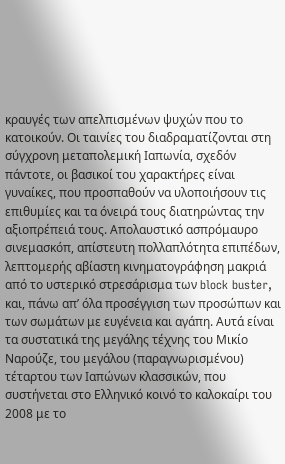κραυγές των απελπισμένων ψυχών που το κατοικούν. Οι ταινίες του διαδραματίζονται στη σύγχρονη μεταπολεμική Ιαπωνία, σχεδόν πάντοτε, οι βασικοί του χαρακτήρες είναι γυναίκες, που προσπαθούν να υλοποιήσουν τις επιθυμίες και τα όνειρά τους διατηρώντας την αξιοπρέπειά τους. Απολαυστικό ασπρόμαυρο σινεμασκόπ, απίστευτη πολλαπλότητα επιπέδων, λεπτομερής αβίαστη κινηματογράφηση μακριά από το υστερικό στρεσάρισμα των block buster, και, πάνω απ’ όλα προσέγγιση των προσώπων και των σωμάτων με ευγένεια και αγάπη. Αυτά είναι τα συστατικά της μεγάλης τέχνης του Μικίο Ναρούζε, του μεγάλου (παραγνωρισμένου) τέταρτου των Ιαπώνων κλασσικών, που συστήνεται στο Ελληνικό κοινό το καλοκαίρι του 2008 με το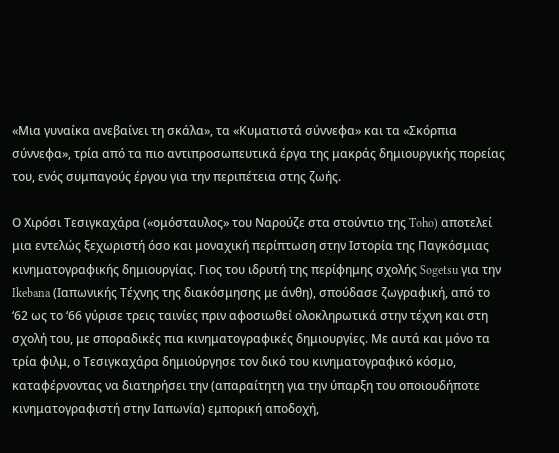«Μια γυναίκα ανεβαίνει τη σκάλα», τα «Κυματιστά σύννεφα» και τα «Σκόρπια σύννεφα», τρία από τα πιο αντιπροσωπευτικά έργα της μακράς δημιουργικής πορείας του, ενός συμπαγούς έργου για την περιπέτεια στης ζωής.

Ο Χιρόσι Τεσιγκαχάρα («ομόσταυλος» του Ναρούζε στα στούντιο της Toho) αποτελεί μια εντελώς ξεχωριστή όσο και μοναχική περίπτωση στην Ιστορία της Παγκόσμιας κινηματογραφικής δημιουργίας. Γιος του ιδρυτή της περίφημης σχολής Sogetsu για την Ikebana (Ιαπωνικής Τέχνης της διακόσμησης με άνθη), σπούδασε ζωγραφική, από το ‘62 ως το ‘66 γύρισε τρεις ταινίες πριν αφοσιωθεί ολοκληρωτικά στην τέχνη και στη σχολή του, με σποραδικές πια κινηματογραφικές δημιουργίες. Με αυτά και μόνο τα τρία φιλμ, ο Τεσιγκαχάρα δημιούργησε τον δικό του κινηματογραφικό κόσμο, καταφέρνοντας να διατηρήσει την (απαραίτητη για την ύπαρξη του οποιουδήποτε κινηματογραφιστή στην Ιαπωνία) εμπορική αποδοχή,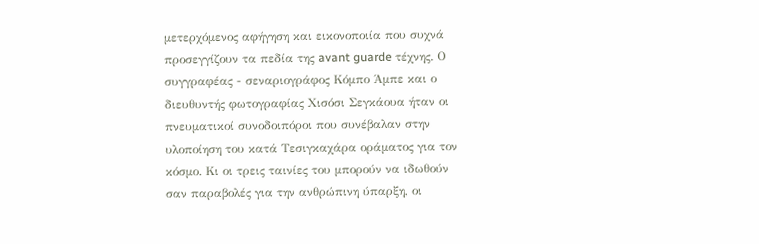μετερχόμενος αφήγηση και εικονοποιία που συχνά προσεγγίζουν τα πεδία της avant guarde τέχνης. Ο συγγραφέας - σεναριογράφος Κόμπο Άμπε και ο διευθυντής φωτογραφίας Χισόσι Σεγκάουα ήταν οι πνευματικοί συνοδοιπόροι που συνέβαλαν στην υλοποίηση του κατά Τεσιγκαχάρα οράματος για τον κόσμο. Κι οι τρεις ταινίες του μπορούν να ιδωθούν σαν παραβολές για την ανθρώπινη ύπαρξη, οι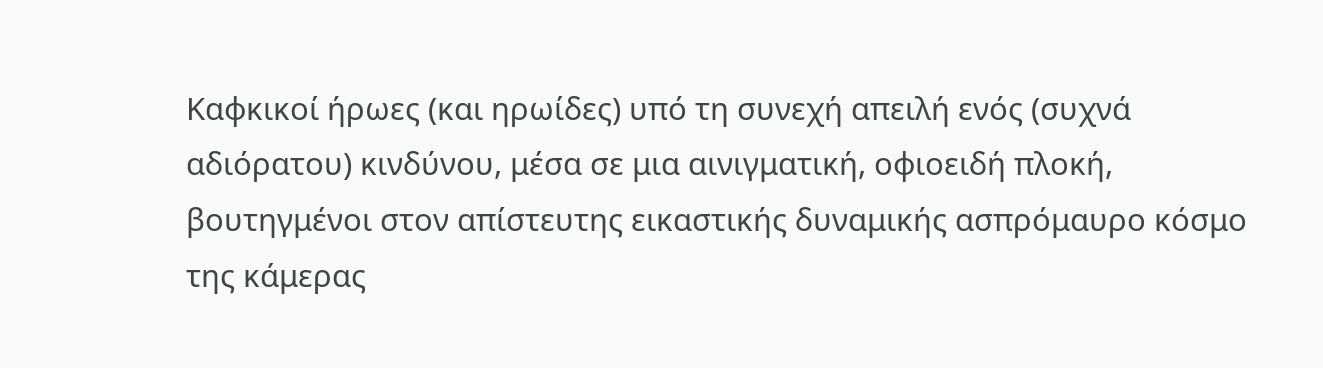Καφκικοί ήρωες (και ηρωίδες) υπό τη συνεχή απειλή ενός (συχνά αδιόρατου) κινδύνου, μέσα σε μια αινιγματική, οφιοειδή πλοκή, βουτηγμένοι στον απίστευτης εικαστικής δυναμικής ασπρόμαυρο κόσμο της κάμερας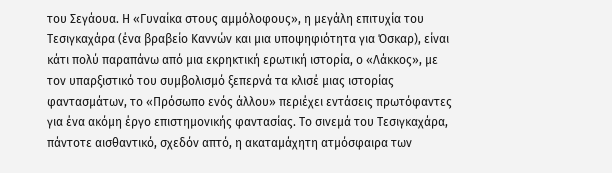του Σεγάουα. Η «Γυναίκα στους αμμόλοφους», η μεγάλη επιτυχία του Τεσιγκαχάρα (ένα βραβείο Καννών και μια υποψηφιότητα για Όσκαρ), είναι κάτι πολύ παραπάνω από μια εκρηκτική ερωτική ιστορία, ο «Λάκκος», με τον υπαρξιστικό του συμβολισμό ξεπερνά τα κλισέ μιας ιστορίας φαντασμάτων, το «Πρόσωπο ενός άλλου» περιέχει εντάσεις πρωτόφαντες για ένα ακόμη έργο επιστημονικής φαντασίας. Το σινεμά του Τεσιγκαχάρα, πάντοτε αισθαντικό, σχεδόν απτό, η ακαταμάχητη ατμόσφαιρα των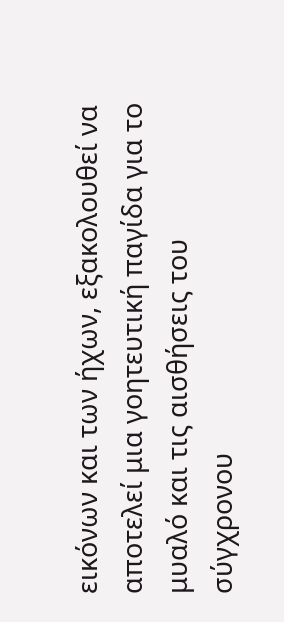εικόνων και των ήχων, εξακολουθεί να αποτελεί μια γοητευτική παγίδα για το μυαλό και τις αισθήσεις του σύγχρονου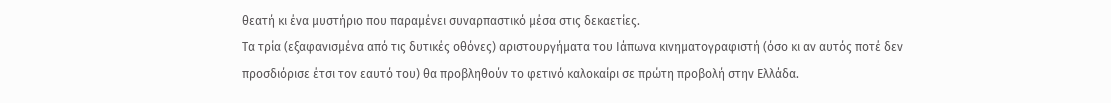θεατή κι ένα μυστήριο που παραμένει συναρπαστικό μέσα στις δεκαετίες.
Τα τρία (εξαφανισμένα από τις δυτικές οθόνες) αριστουργήματα του Ιάπωνα κινηματογραφιστή (όσο κι αν αυτός ποτέ δεν προσδιόρισε έτσι τον εαυτό του) θα προβληθούν το φετινό καλοκαίρι σε πρώτη προβολή στην Ελλάδα.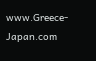www.Greece-Japan.com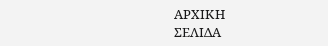ΑΡΧΙΚΗ
ΣΕΛΙΔΑ